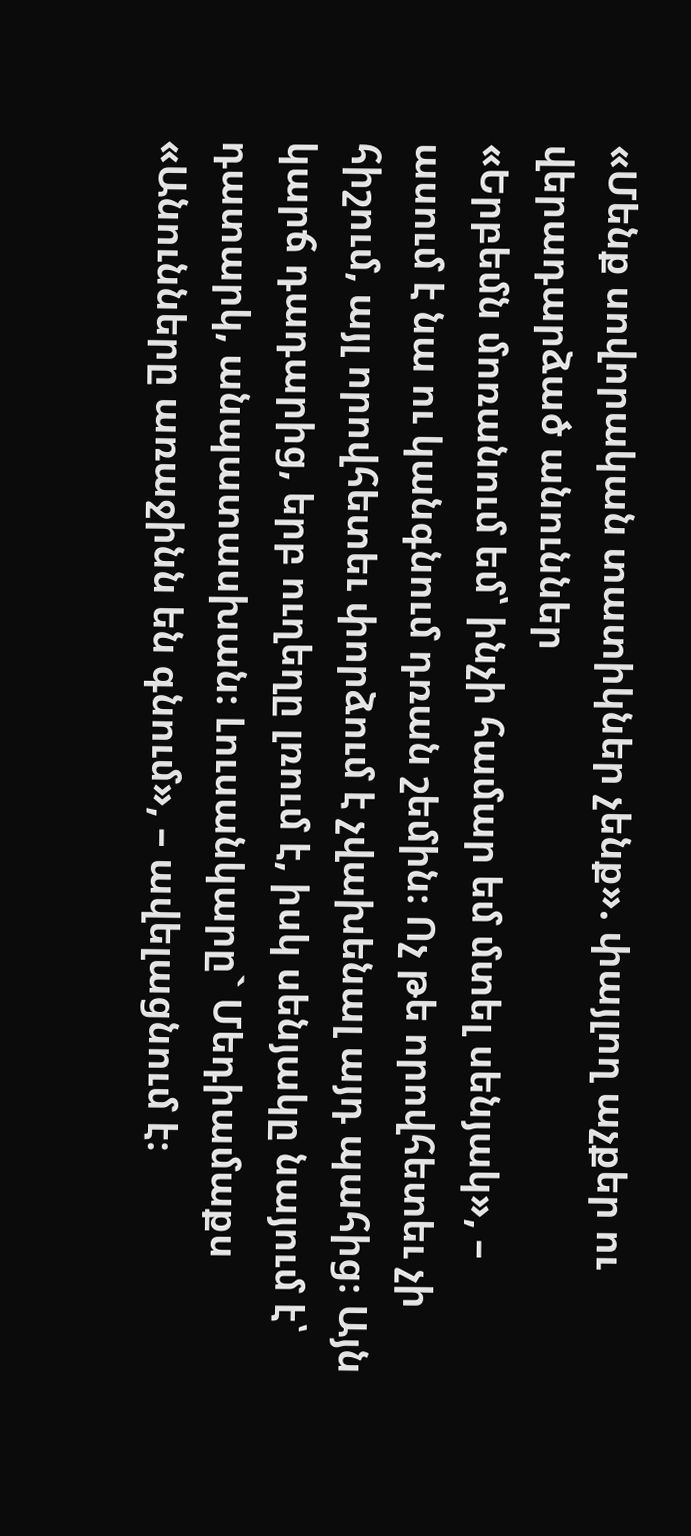«Մենք սովորական տատիկներ չենք». փայլող աչքեր ու վերադարձած անուններ
«Երբեմն մոռանում եմ՝ ինչի համար եմ մտել սենյակ», – ասում է նա ու կանգնում դռան շեմին։ Ոչ թե որովհետեւ չի հիշում, այլ որովհետեւ փորձում է չվախենալ այդ պահից։ Այն կարճ դադարից, երբ ուղեղը լռում է, իսկ սենյակը նայում է՝ դատարկ, անպատասխան։ Լուսանկարը` Մեդիամաքս «Անունները առաջինն են գնում», – ավելացնում է։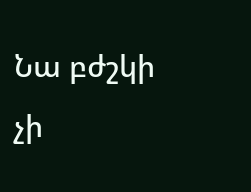Նա բժշկի չի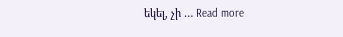եկել, չի … Read more